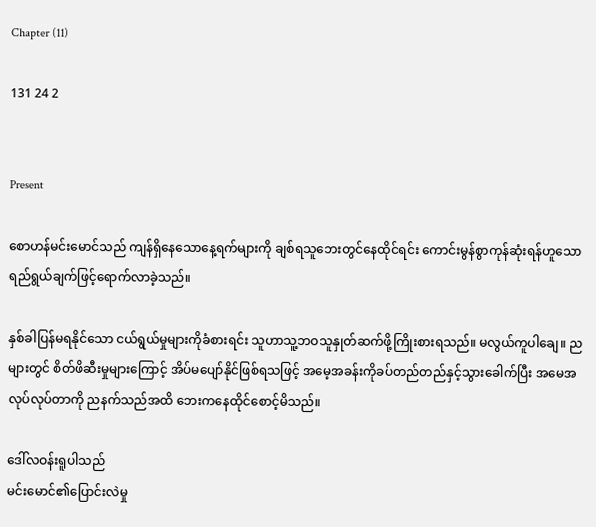Chapter (11)

131 24 2


Present

စောဟန်မင်းမောင်သည် ကျန်ရှိနေသောနေ့ရက်များကို ချစ်ရသူဘေးတွင်နေထိုင်ရင်း ကောင်းမွန်စွာကုန်ဆုံးရန်ဟူသော ရည်ရွယ်ချက်ဖြင့်ရောက်လာခဲ့သည်။

နှစ်ခါပြန်မရနိုင်သော ငယ်ရွယ်မှုများကိုခံစားရင်း သူဟာသူ့ဘဝသူနှုတ်ဆက်ဖို့ကြိုးစားရသည်။ မလွယ်ကူပါချေ။ ညများတွင် စိတ်ဖိဆီးမှုများကြောင့် အိပ်မပျော်နိုင်ဖြစ်ရသဖြင့် အမေ့အခန်းကိုခပ်တည်တည်နှင့်သွားခေါက်ပြီး အမေအလုပ်လုပ်တာကို ညနက်သည်အထိ ဘေးကနေထိုင်စောင့်မိသည်။

ဒေါ်လဝန်းရူပါသည်
မင်းမောင်၏ပြောင်းလဲမှု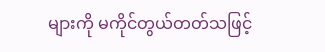များကို မကိုင်တွယ်တတ်သဖြင့်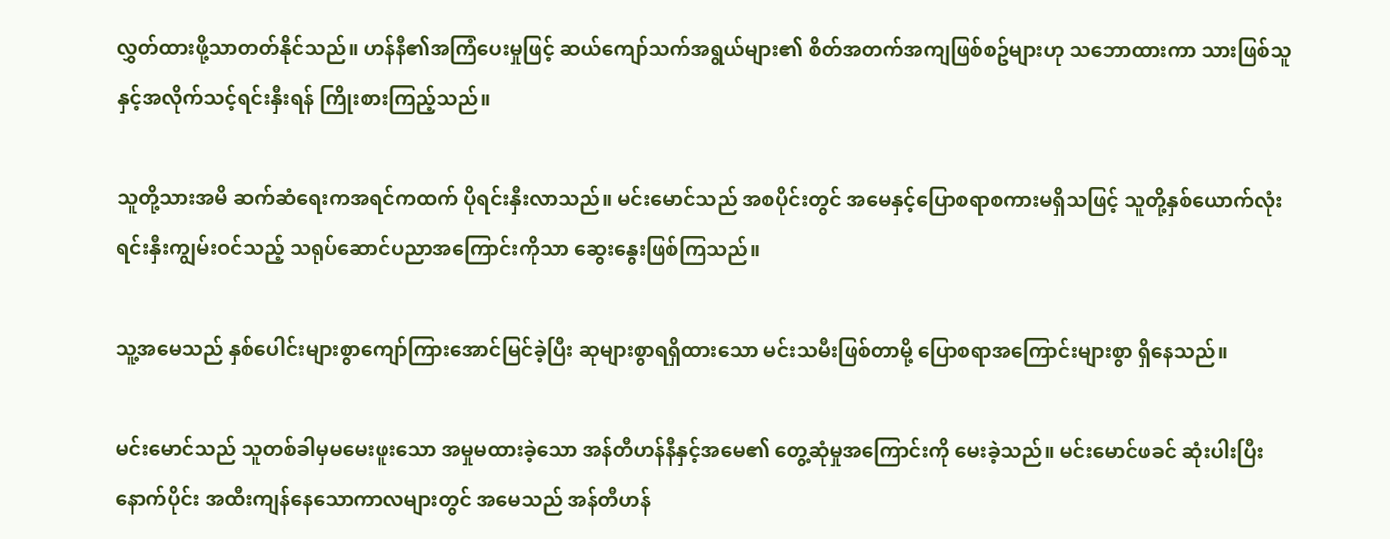လွှတ်ထားဖို့သာတတ်နိုင်သည်။ ဟန်နီ၏အကြံပေးမှုဖြင့် ဆယ်ကျော်သက်အရွယ်များ၏ စိတ်အတက်အကျဖြစ်စဥ်များဟု သဘောထားကာ သားဖြစ်သူနှင့်အလိုက်သင့်ရင်းနှီးရန် ကြိုးစားကြည့်သည်။

သူတို့သားအမိ ဆက်ဆံရေးကအရင်ကထက် ပိုရင်းနှီးလာသည်။ မင်းမောင်သည် အစပိုင်းတွင် အမေနှင့်ပြောစရာစကားမရှိသဖြင့် သူတို့နှစ်ယောက်လုံးရင်းနှီးကျွမ်းဝင်သည့် သရုပ်ဆောင်ပညာအကြောင်းကိုသာ ဆွေးနွေးဖြစ်ကြသည်။

သူ့အမေသည် နှစ်ပေါင်းများစွာကျော်ကြားအောင်မြင်ခဲ့ပြီး ဆုများစွာရရှိထားသော မင်းသမီးဖြစ်တာမို့ ပြောစရာအကြောင်းများစွာ ရှိနေသည်။

မင်းမောင်သည် သူတစ်ခါမှမမေးဖူးသော အမှုမထားခဲ့သော အန်တီဟန်နီနှင့်အမေ၏ တွေ့ဆုံမှုအကြောင်းကို မေးခဲ့သည်။ မင်းမောင်ဖခင် ဆုံးပါးပြီးနောက်ပိုင်း အထီးကျန်နေသောကာလများတွင် အမေသည် အန်တီဟန်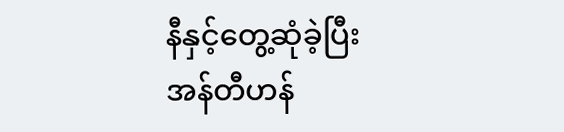နီနှင့်တွေ့ဆုံခဲ့ပြီး အန်တီဟန်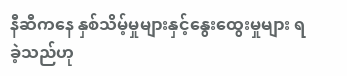နီဆီကနေ နှစ်သိမ့်မှုများနှင့်နွေးထွေးမှုများ ရခဲ့သည်ဟု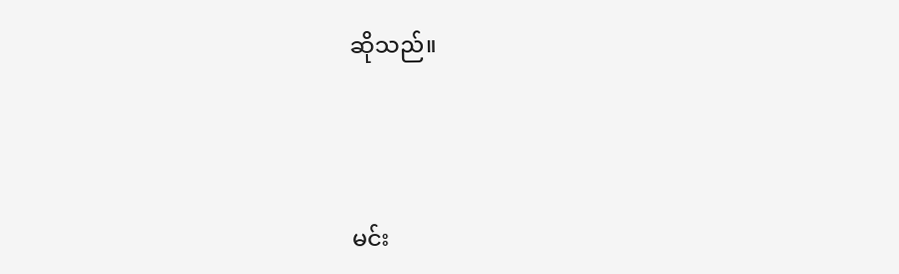ဆိုသည်။




မင်း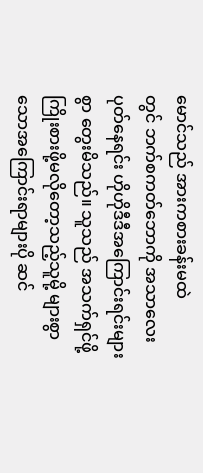မောင်သည် အားကစားခန်းမထဲ
တွင် ဘက်စကတ်ဘောကို အသာလေးပုတ်နေရင်း ဟိုဟိုဒီဒီအကြောင်းရင်းများစွာ တွေးမိသည်။ သူသည် အသက်ရှင်ဖို့ ကြိုးစားဖို့မလိုတော့သည့်သူမို့ များစွာသောအကြောင်းရာများပို ဆင်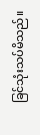ခြင်သုံးသပ်မိသည်။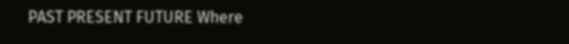PAST PRESENT FUTURE Where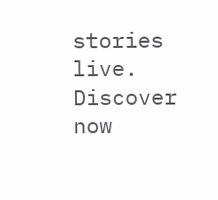stories live. Discover now